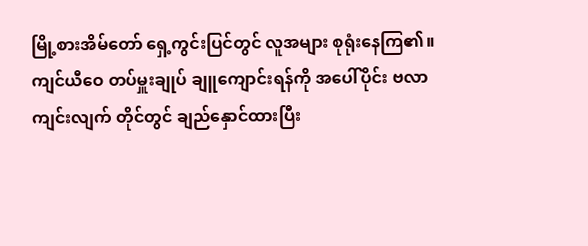မြို့စားအိမ်တော် ရှေ့ကွင်းပြင်တွင် လူအများ စုရုံးနေကြ၏။
ကျင်ယီဝေ တပ်မှူးချုပ် ချူကျောင်းရန်ကို အပေါ်ပိုင်း ဗလာကျင်းလျက် တိုင်တွင် ချည်နှောင်ထားပြီး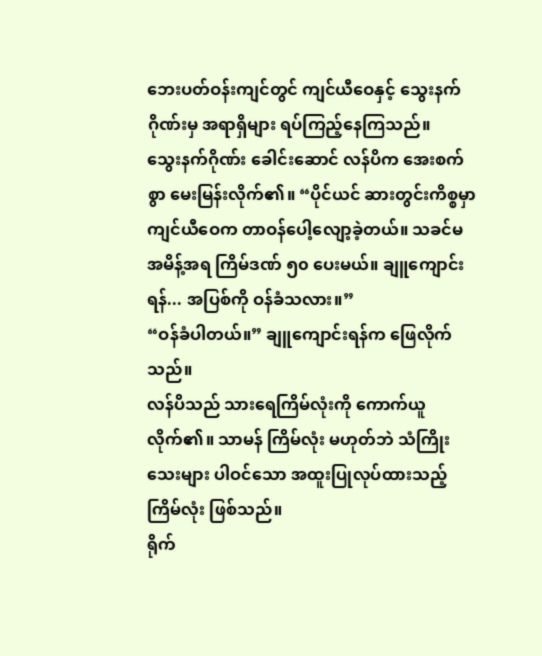ဘေးပတ်ဝန်းကျင်တွင် ကျင်ယီဝေနှင့် သွေးနက်ဂိုဏ်းမှ အရာရှိများ ရပ်ကြည့်နေကြသည်။
သွေးနက်ဂိုဏ်း ခေါင်းဆောင် လန်ပိက အေးစက်စွာ မေးမြန်းလိုက်၏။ “ပိုင်ယင် ဆားတွင်းကိစ္စမှာ ကျင်ယီဝေက တာဝန်ပေါ့လျော့ခဲ့တယ်။ သခင်မ အမိန့်အရ ကြိမ်ဒဏ် ၅၀ ပေးမယ်။ ချူကျောင်းရန်... အပြစ်ကို ဝန်ခံသလား။”
“ဝန်ခံပါတယ်။” ချူကျောင်းရန်က ဖြေလိုက်သည်။
လန်ပိသည် သားရေကြိမ်လုံးကို ကောက်ယူလိုက်၏။ သာမန် ကြိမ်လုံး မဟုတ်ဘဲ သံကြိုးသေးများ ပါဝင်သော အထူးပြုလုပ်ထားသည့် ကြိမ်လုံး ဖြစ်သည်။
ရိုက်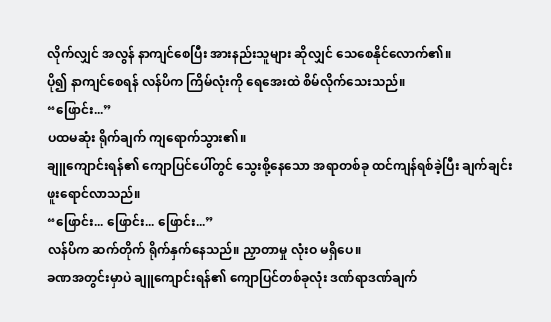လိုက်လျှင် အလွန် နာကျင်စေပြီး အားနည်းသူများ ဆိုလျှင် သေစေနိုင်လောက်၏။
ပို၍ နာကျင်စေရန် လန်ပိက ကြိမ်လုံးကို ရေအေးထဲ စိမ်လိုက်သေးသည်။
“ဖြောင်း...”
ပထမဆုံး ရိုက်ချက် ကျရောက်သွား၏။
ချူကျောင်းရန်၏ ကျောပြင်ပေါ်တွင် သွေးစို့နေသော အရာတစ်ခု ထင်ကျန်ရစ်ခဲ့ပြီး ချက်ချင်း ဖူးရောင်လာသည်။
“ဖြောင်း... ဖြောင်း... ဖြောင်း...”
လန်ပိက ဆက်တိုက် ရိုက်နှက်နေသည်။ ညှာတာမှု လုံးဝ မရှိပေ။
ခဏအတွင်းမှာပဲ ချူကျောင်းရန်၏ ကျောပြင်တစ်ခုလုံး ဒဏ်ရာဒဏ်ချက်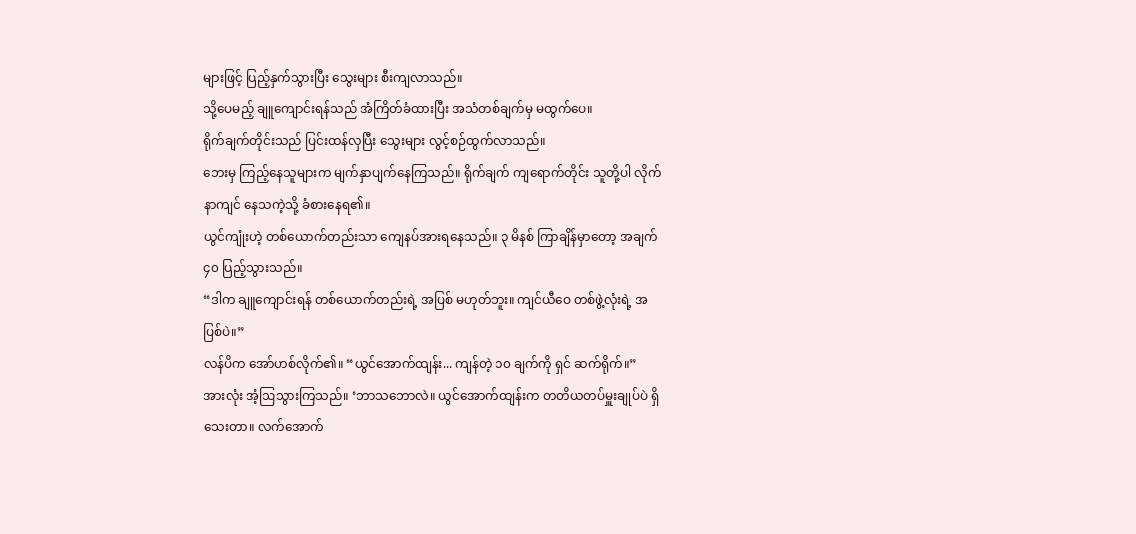များဖြင့် ပြည့်နှက်သွားပြီး သွေးများ စီးကျလာသည်။
သို့ပေမည့် ချူကျောင်းရန်သည် အံကြိတ်ခံထားပြီး အသံတစ်ချက်မှ မထွက်ပေ။
ရိုက်ချက်တိုင်းသည် ပြင်းထန်လှပြီး သွေးများ လွင့်စဉ်ထွက်လာသည်။
ဘေးမှ ကြည့်နေသူများက မျက်နှာပျက်နေကြသည်။ ရိုက်ချက် ကျရောက်တိုင်း သူတို့ပါ လိုက်နာကျင် နေသကဲ့သို့ ခံစားနေရ၏။
ယွင်ကျုံးဟဲ့ တစ်ယောက်တည်းသာ ကျေနပ်အားရနေသည်။ ၃ မိနစ် ကြာချိန်မှာတော့ အချက် ၄၀ ပြည့်သွားသည်။
“ဒါက ချူကျောင်းရန် တစ်ယောက်တည်းရဲ့ အပြစ် မဟုတ်ဘူး။ ကျင်ယီဝေ တစ်ဖွဲ့လုံးရဲ့ အပြစ်ပဲ။”
လန်ပိက အော်ဟစ်လိုက်၏။ “ယွင်အောက်ထျန်း... ကျန်တဲ့ ၁၀ ချက်ကို ရှင် ဆက်ရိုက်။”
အားလုံး အံ့ဩသွားကြသည်။ ‘ဘာသဘောလဲ။ ယွင်အောက်ထျန်းက တတိယတပ်မှူးချုပ်ပဲ ရှိသေးတာ။ လက်အောက်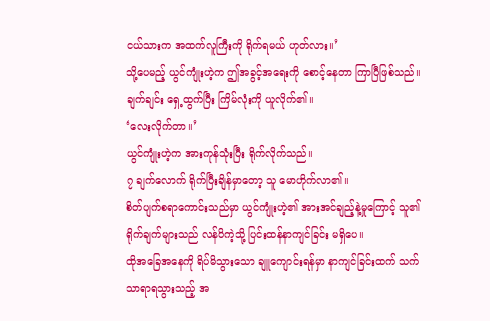ငယ်သားက အထက်လူကြီးကို ရိုက်ရမယ် ဟုတ်လား။’
သို့ပေမည့် ယွင်ကျုံးဟဲ့က ဤအခွင့်အရေးကို စောင့်နေတာ ကြာပြီဖြစ်သည်။ ချက်ချင်း ရှေ့ထွက်ပြီး ကြိမ်လုံးကို ယူလိုက်၏။
‘လေးလိုက်တာ။’
ယွင်ကျုံးဟဲ့က အားကုန်သုံးပြီး ရိုက်လိုက်သည်။
၇ ချက်လောက် ရိုက်ပြီးချိန်မှာတော့ သူ မောဟိုက်လာ၏။
စိတ်ပျက်စရာကောင်းသည်မှာ ယွင်ကျုံးဟဲ့၏ အားအင်ချည့်နဲ့မှုကြောင့် သူ၏ရိုက်ချက်များသည် လန်ပိကဲ့သို့ ပြင်းထန်နာကျင်ခြင်း မရှိပေ။
ထိုအခြေအနေကို ရိပ်မိသွားသော ချူကျောင်းရန်မှာ နာကျင်ခြင်းထက် သက်သာရာရသွားသည့် အ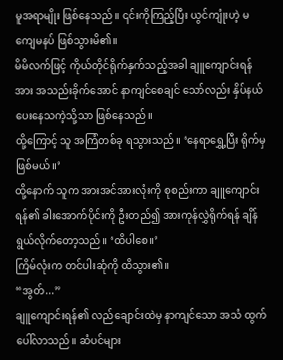မူအရာမျိုး ဖြစ်နေသည်။ ၎င်းကိုကြည့်ပြီး ယွင်ကျုံးဟဲ့ မကျေမနပ် ဖြစ်သွားမိ၏။
မိမိလက်ဖြင့် ကိုယ်တိုင်ရိုက်နှက်သည့်အခါ ချူကျောင်းရန်အား အသည်းခိုက်အောင် နာကျင်စေချင် သော်လည်း နှိပ်နယ်ပေးနေသကဲ့သို့သာ ဖြစ်နေသည်။
ထို့ကြောင့် သူ အကြံတစ်ခု ရသွားသည်။ ‘နေရာရွှေ့ပြီး ရိုက်မှဖြစ်မယ်။’
ထို့နောက် သူက အားအင်အားလုံးကို စုစည်းကာ ချူကျောင်းရန်၏ ခါးအောက်ပိုင်းကို ဦးတည်၍ အားကုန်လွှဲရိုက်ရန် ချိန်ရွယ်လိုက်တော့သည်။ ‘ထိပါစေ။’
ကြိမ်လုံးက တင်ပါးဆုံကို ထိသွား၏။
“အွတ်...”
ချူကျောင်းရန်၏ လည်ချောင်းထဲမှ နာကျင်သော အသံ ထွက်ပေါ်လာသည်။ ဆံပင်များ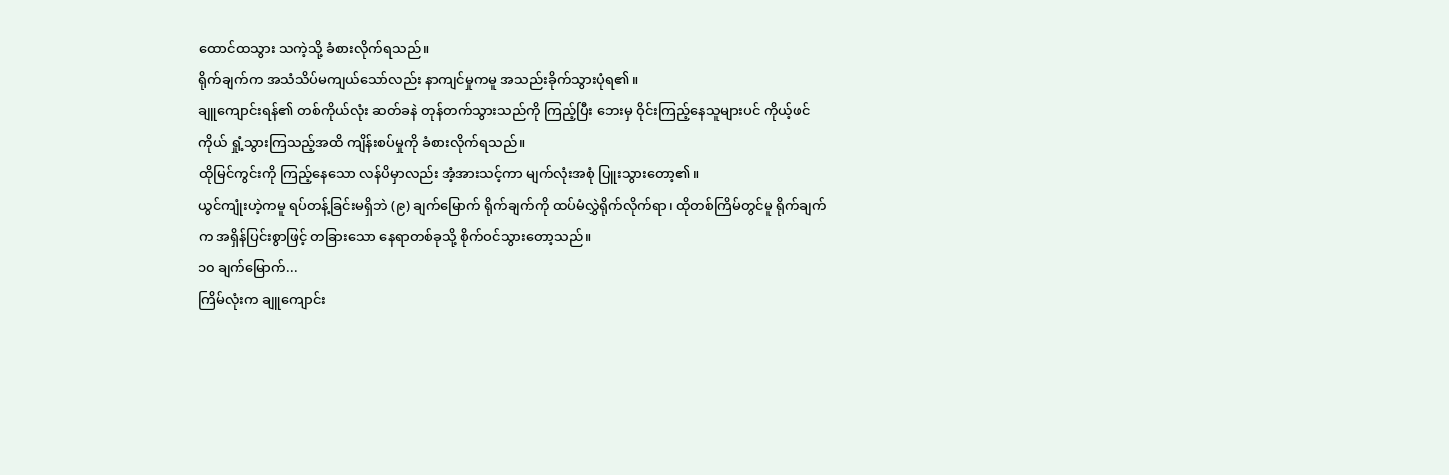ထောင်ထသွား သကဲ့သို့ ခံစားလိုက်ရသည်။
ရိုက်ချက်က အသံသိပ်မကျယ်သော်လည်း နာကျင်မှုကမူ အသည်းခိုက်သွားပုံရ၏။
ချူကျောင်းရန်၏ တစ်ကိုယ်လုံး ဆတ်ခနဲ တုန်တက်သွားသည်ကို ကြည့်ပြီး ဘေးမှ ဝိုင်းကြည့်နေသူများပင် ကိုယ့်ဖင်ကိုယ် ရှုံ့သွားကြသည့်အထိ ကျိန်းစပ်မှုကို ခံစားလိုက်ရသည်။
ထိုမြင်ကွင်းကို ကြည့်နေသော လန်ပိမှာလည်း အံ့အားသင့်ကာ မျက်လုံးအစုံ ပြူးသွားတော့၏။
ယွင်ကျုံးဟဲ့ကမူ ရပ်တန့်ခြင်းမရှိဘဲ (၉) ချက်မြောက် ရိုက်ချက်ကို ထပ်မံလွှဲရိုက်လိုက်ရာ၊ ထိုတစ်ကြိမ်တွင်မူ ရိုက်ချက်က အရှိန်ပြင်းစွာဖြင့် တခြားသော နေရာတစ်ခုသို့ စိုက်ဝင်သွားတော့သည်။
၁၀ ချက်မြောက်...
ကြိမ်လုံးက ချူကျောင်း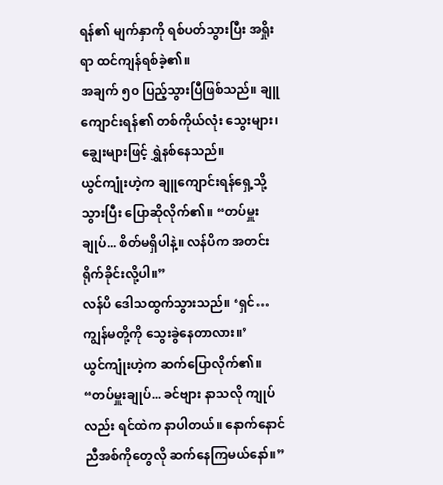ရန်၏ မျက်နှာကို ရစ်ပတ်သွားပြီး အရှိုးရာ ထင်ကျန်ရစ်ခဲ့၏။
အချက် ၅၀ ပြည့်သွားပြီဖြစ်သည်။ ချူကျောင်းရန်၏ တစ်ကိုယ်လုံး သွေးများ၊ ချွေးများဖြင့် ရွှဲနစ်နေသည်။
ယွင်ကျုံးဟဲ့က ချူကျောင်းရန်ရှေ့သို့ သွားပြီး ပြောဆိုလိုက်၏။ “တပ်မှူးချုပ်... စိတ်မရှိပါနဲ့။ လန်ပိက အတင်း ရိုက်ခိုင်းလို့ပါ။”
လန်ပိ ဒေါသထွက်သွားသည်။ ‘ရှင်… ကျွန်မတို့ကို သွေးခွဲနေတာလား။’
ယွင်ကျုံးဟဲ့က ဆက်ပြောလိုက်၏။ “တပ်မှူးချုပ်... ခင်ဗျား နာသလို ကျုပ်လည်း ရင်ထဲက နာပါတယ်။ နောက်နောင် ညီအစ်ကိုတွေလို ဆက်နေကြမယ်နော်။”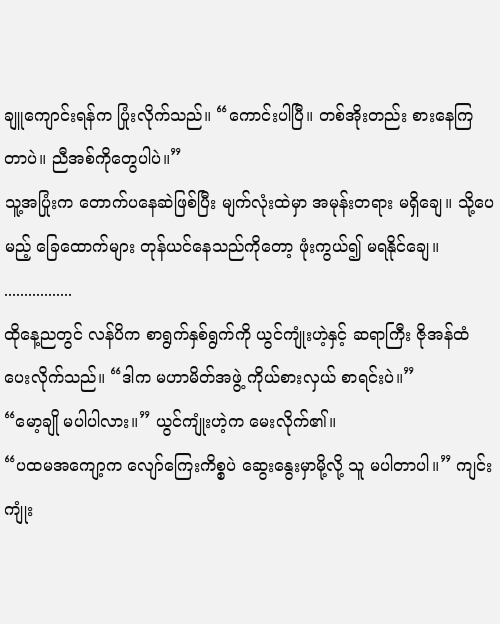ချူကျောင်းရန်က ပြုံးလိုက်သည်။ “ကောင်းပါပြီ။ တစ်အိုးတည်း စားနေကြတာပဲ။ ညီအစ်ကိုတွေပါပဲ။”
သူ့အပြုံးက တောက်ပနေဆဲဖြစ်ပြီး မျက်လုံးထဲမှာ အမုန်းတရား မရှိချေ။ သို့ပေမည့် ခြေထောက်များ တုန်ယင်နေသည်ကိုတော့ ဖုံးကွယ်၍ မရနိုင်ချေ။
.................
ထိုနေ့ညတွင် လန်ပိက စာရွက်နှစ်ရွက်ကို ယွင်ကျုံးဟဲ့နှင့် ဆရာကြီး ဇိုအန်ထံ ပေးလိုက်သည်။ “ဒါက မဟာမိတ်အဖွဲ့ ကိုယ်စားလှယ် စာရင်းပဲ။”
“မော့ချို မပါပါလား။” ယွင်ကျုံးဟဲ့က မေးလိုက်၏။
“ပထမအကျော့က လျော်ကြေးကိစ္စပဲ ဆွေးနွေးမှာမို့လို့ သူ မပါတာပါ။” ကျင်းကျုံး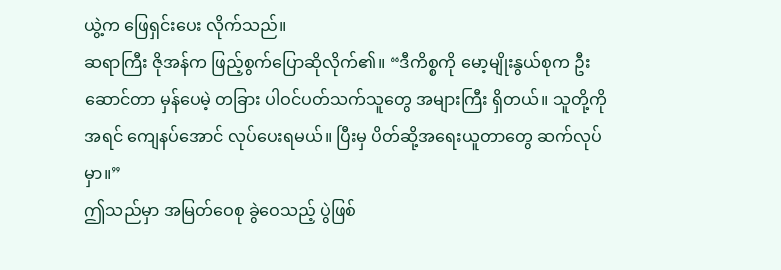ယွဲ့က ဖြေရှင်းပေး လိုက်သည်။
ဆရာကြီး ဇိုအန်က ဖြည့်စွက်ပြောဆိုလိုက်၏။ “ဒီကိစ္စကို မော့မျိုးနွယ်စုက ဦးဆောင်တာ မှန်ပေမဲ့ တခြား ပါဝင်ပတ်သက်သူတွေ အများကြီး ရှိတယ်။ သူတို့ကို အရင် ကျေနပ်အောင် လုပ်ပေးရမယ်။ ပြီးမှ ပိတ်ဆို့အရေးယူတာတွေ ဆက်လုပ်မှာ။”
ဤသည်မှာ အမြတ်ဝေစု ခွဲဝေသည့် ပွဲဖြစ်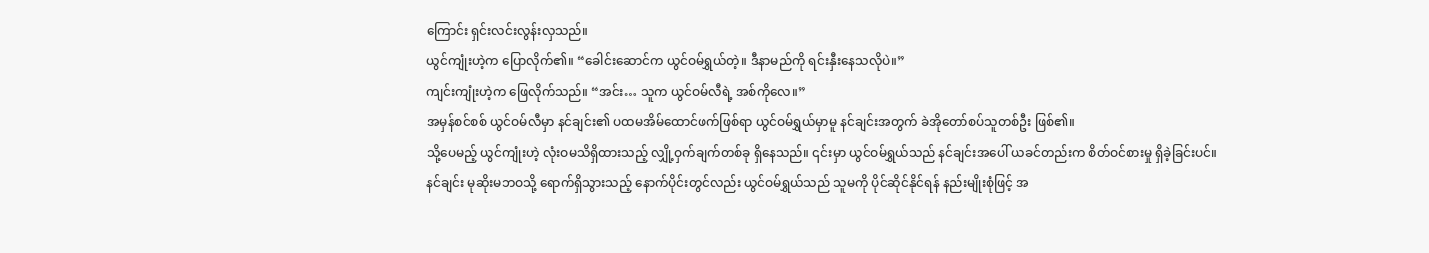ကြောင်း ရှင်းလင်းလွန်းလှသည်။
ယွင်ကျုံးဟဲ့က ပြောလိုက်၏။ “ခေါင်းဆောင်က ယွင်ဝမ်ရွှယ်တဲ့။ ဒီနာမည်ကို ရင်းနှီးနေသလိုပဲ။”
ကျင်းကျုံးဟဲ့က ဖြေလိုက်သည်။ “အင်း… သူက ယွင်ဝမ်လီရဲ့ အစ်ကိုလေ။”
အမှန်စင်စစ် ယွင်ဝမ်လီမှာ နင်ချင်း၏ ပထမအိမ်ထောင်ဖက်ဖြစ်ရာ ယွင်ဝမ်ရွှယ်မှာမူ နင်ချင်းအတွက် ခဲအိုတော်စပ်သူတစ်ဦး ဖြစ်၏။
သို့ပေမည့် ယွင်ကျုံးဟဲ့ လုံးဝမသိရှိထားသည့် လျှို့ဝှက်ချက်တစ်ခု ရှိနေသည်။ ၎င်းမှာ ယွင်ဝမ်ရွှယ်သည် နင်ချင်းအပေါ် ယခင်တည်းက စိတ်ဝင်စားမှု ရှိခဲ့ခြင်းပင်။
နင်ချင်း မုဆိုးမဘဝသို့ ရောက်ရှိသွားသည့် နောက်ပိုင်းတွင်လည်း ယွင်ဝမ်ရွှယ်သည် သူမကို ပိုင်ဆိုင်နိုင်ရန် နည်းမျိုးစုံဖြင့် အ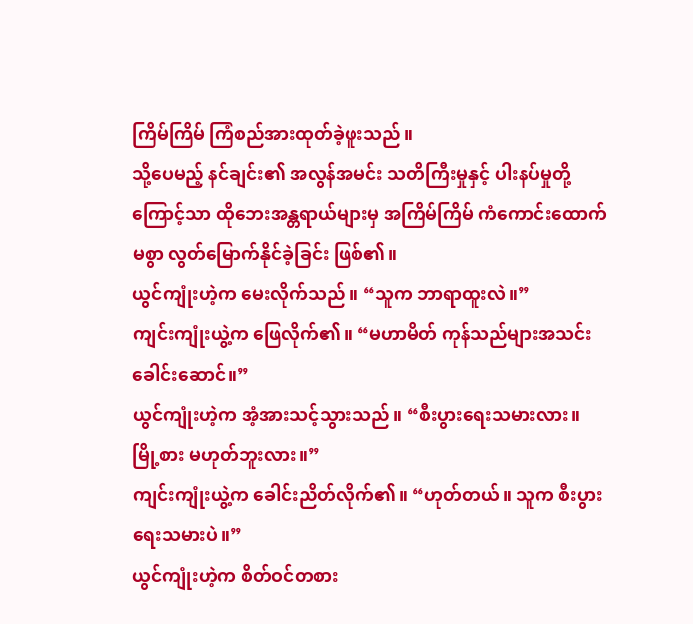ကြိမ်ကြိမ် ကြံစည်အားထုတ်ခဲ့ဖူးသည်။
သို့ပေမည့် နင်ချင်း၏ အလွန်အမင်း သတိကြီးမှုနှင့် ပါးနပ်မှုတို့ကြောင့်သာ ထိုဘေးအန္တရာယ်များမှ အကြိမ်ကြိမ် ကံကောင်းထောက်မစွာ လွတ်မြောက်နိုင်ခဲ့ခြင်း ဖြစ်၏။
ယွင်ကျုံးဟဲ့က မေးလိုက်သည်။ “သူက ဘာရာထူးလဲ။”
ကျင်းကျုံးယွဲ့က ဖြေလိုက်၏။ “မဟာမိတ် ကုန်သည်များအသင်း ခေါင်းဆောင်။”
ယွင်ကျုံးဟဲ့က အံ့အားသင့်သွားသည်။ “စီးပွားရေးသမားလား။ မြို့စား မဟုတ်ဘူးလား။”
ကျင်းကျုံးယွဲ့က ခေါင်းညိတ်လိုက်၏။ “ဟုတ်တယ်။ သူက စီးပွားရေးသမားပဲ။”
ယွင်ကျုံးဟဲ့က စိတ်ဝင်တစား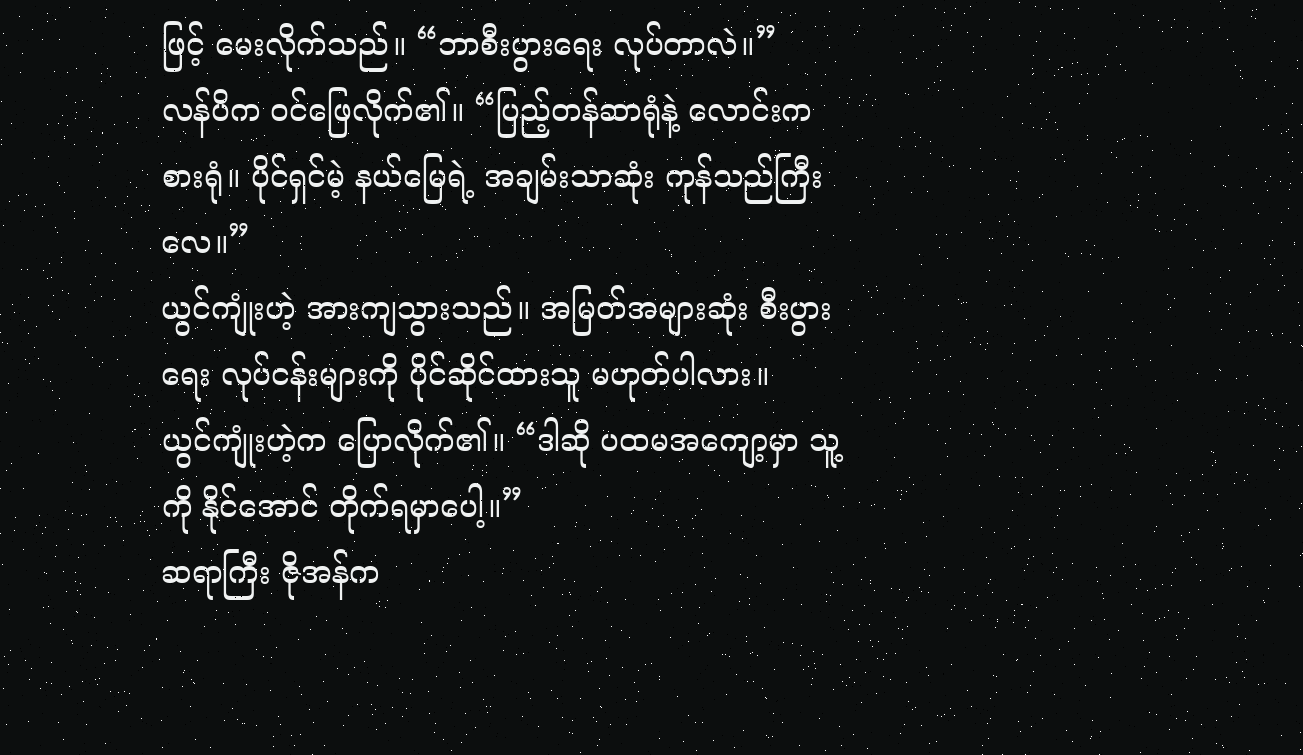ဖြင့် မေးလိုက်သည်။ “ဘာစီးပွားရေး လုပ်တာလဲ။”
လန်ပိက ဝင်ဖြေလိုက်၏။ “ပြည့်တန်ဆာရုံနဲ့ လောင်းကစားရုံ။ ပိုင်ရှင်မဲ့ နယ်မြေရဲ့ အချမ်းသာဆုံး ကုန်သည်ကြီးလေ။”
ယွင်ကျုံးဟဲ့ အားကျသွားသည်။ အမြတ်အများဆုံး စီးပွားရေး လုပ်ငန်းများကို ပိုင်ဆိုင်ထားသူ မဟုတ်ပါလား။
ယွင်ကျုံးဟဲ့က ပြောလိုက်၏။ “ဒါဆို ပထမအကျော့မှာ သူ့ကို နိုင်အောင် တိုက်ရမှာပေါ့။”
ဆရာကြီး ဇိုအန်က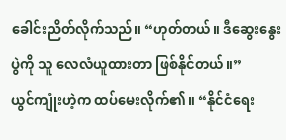ခေါင်းညိတ်လိုက်သည်။ “ဟုတ်တယ်။ ဒီဆွေးနွေးပွဲကို သူ လေလံယူထားတာ ဖြစ်နိုင်တယ်။”
ယွင်ကျုံးဟဲ့က ထပ်မေးလိုက်၏။ “နိုင်ငံရေး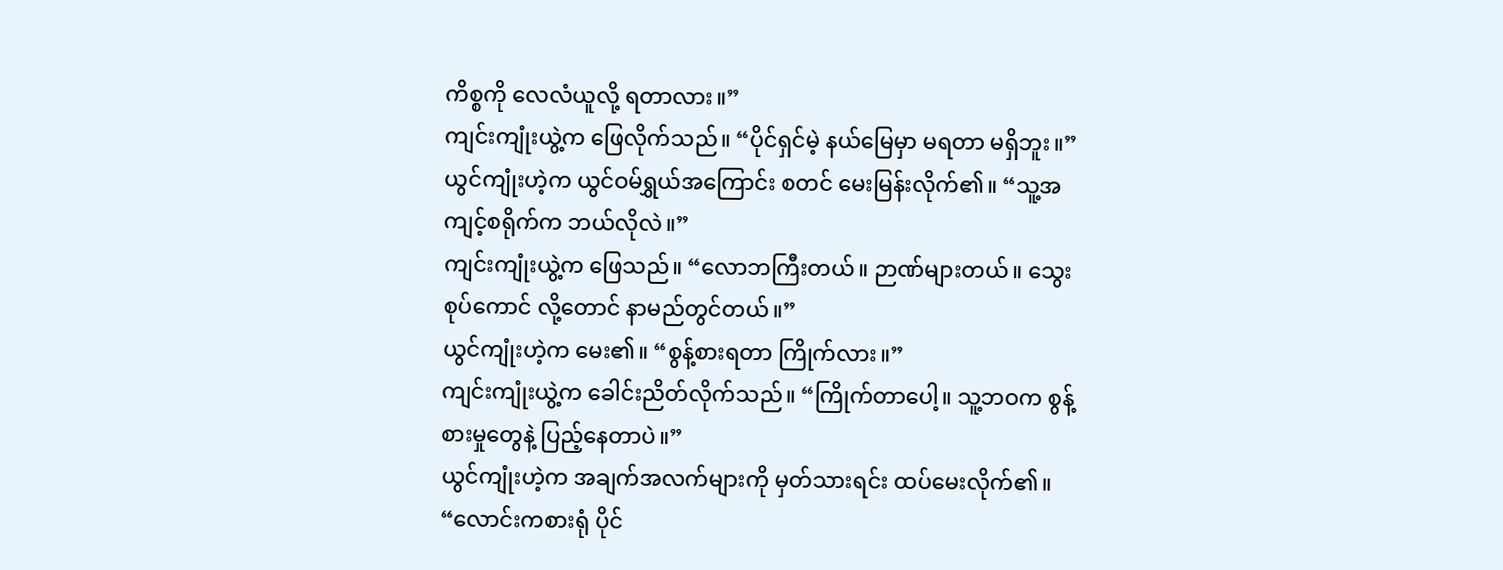ကိစ္စကို လေလံယူလို့ ရတာလား။”
ကျင်းကျုံးယွဲ့က ဖြေလိုက်သည်။ “ပိုင်ရှင်မဲ့ နယ်မြေမှာ မရတာ မရှိဘူး။”
ယွင်ကျုံးဟဲ့က ယွင်ဝမ်ရွှယ်အကြောင်း စတင် မေးမြန်းလိုက်၏။ “သူ့အကျင့်စရိုက်က ဘယ်လိုလဲ။”
ကျင်းကျုံးယွဲ့က ဖြေသည်။ “လောဘကြီးတယ်။ ဉာဏ်များတယ်။ သွေးစုပ်ကောင် လို့တောင် နာမည်တွင်တယ်။”
ယွင်ကျုံးဟဲ့က မေး၏။ “စွန့်စားရတာ ကြိုက်လား။”
ကျင်းကျုံးယွဲ့က ခေါင်းညိတ်လိုက်သည်။ “ကြိုက်တာပေါ့။ သူ့ဘဝက စွန့်စားမှုတွေနဲ့ ပြည့်နေတာပဲ။”
ယွင်ကျုံးဟဲ့က အချက်အလက်များကို မှတ်သားရင်း ထပ်မေးလိုက်၏။ “လောင်းကစားရုံ ပိုင်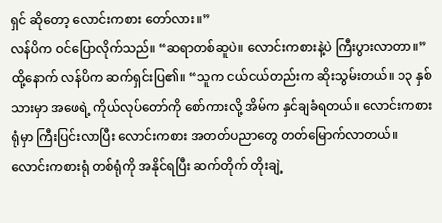ရှင် ဆိုတော့ လောင်းကစား တော်လား။”
လန်ပိက ဝင်ပြောလိုက်သည်။ “ဆရာတစ်ဆူပဲ။ လောင်းကစားနဲ့ပဲ ကြီးပွားလာတာ။”
ထို့နောက် လန်ပိက ဆက်ရှင်းပြ၏။ “သူက ငယ်ငယ်တည်းက ဆိုးသွမ်းတယ်။ ၁၃ နှစ်သားမှာ အဖေရဲ့ ကိုယ်လုပ်တော်ကို စော်ကားလို့ အိမ်က နှင်ချခံရတယ်။ လောင်းကစားရုံမှာ ကြီးပြင်းလာပြီး လောင်းကစား အတတ်ပညာတွေ တတ်မြောက်လာတယ်။ လောင်းကစားရုံ တစ်ရုံကို အနိုင်ရပြီး ဆက်တိုက် တိုးချဲ့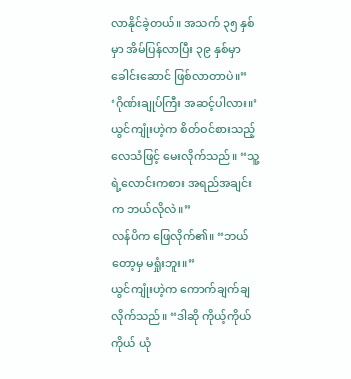လာနိုင်ခဲ့တယ်။ အသက် ၃၅ နှစ်မှာ အိမ်ပြန်လာပြီး ၃၉ နှစ်မှာ ခေါင်းဆောင် ဖြစ်လာတာပဲ။”
‘ဂိုဏ်းချုပ်ကြီး အဆင့်ပါလား။’
ယွင်ကျုံးဟဲ့က စိတ်ဝင်စားသည့် လေသံဖြင့် မေးလိုက်သည်။ “သူ့ရဲ့လောင်းကစား အရည်အချင်းက ဘယ်လိုလဲ။”
လန်ပိက ဖြေလိုက်၏။ “ဘယ်တော့မှ မရှုံးဘူး။”
ယွင်ကျုံးဟဲ့က ကောက်ချက်ချလိုက်သည်။ “ဒါဆို ကိုယ့်ကိုယ်ကိုယ် ယုံ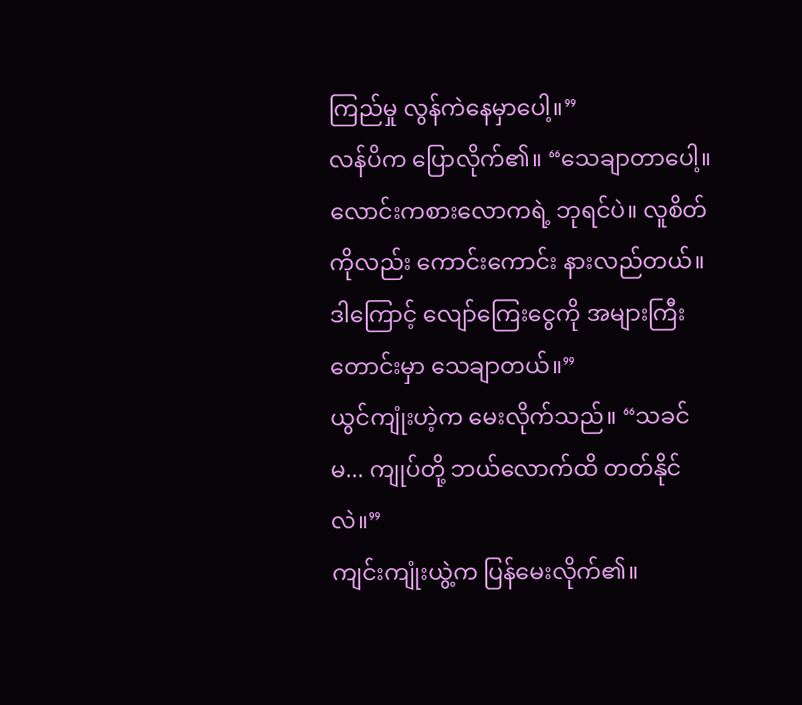ကြည်မှု လွန်ကဲနေမှာပေါ့။”
လန်ပိက ပြောလိုက်၏။ “သေချာတာပေါ့။ လောင်းကစားလောကရဲ့ ဘုရင်ပဲ။ လူစိတ်ကိုလည်း ကောင်းကောင်း နားလည်တယ်။ ဒါကြောင့် လျော်ကြေးငွေကို အများကြီး တောင်းမှာ သေချာတယ်။”
ယွင်ကျုံးဟဲ့က မေးလိုက်သည်။ “သခင်မ... ကျုပ်တို့ ဘယ်လောက်ထိ တတ်နိုင်လဲ။”
ကျင်းကျုံးယွဲ့က ပြန်မေးလိုက်၏။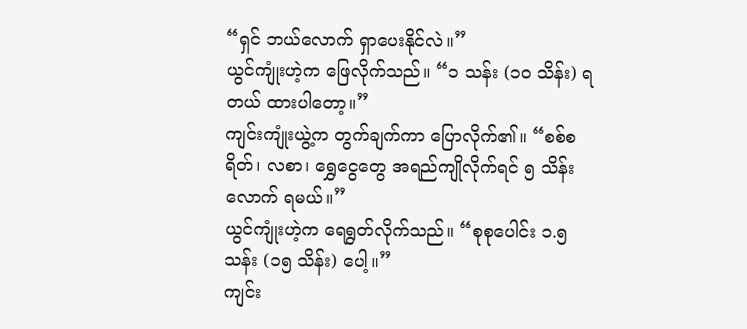“ရှင် ဘယ်လောက် ရှာပေးနိုင်လဲ။”
ယွင်ကျုံးဟဲ့က ဖြေလိုက်သည်။ “၁ သန်း (၁၀ သိန်း) ရတယ် ထားပါတော့။”
ကျင်းကျုံးယွဲ့က တွက်ချက်ကာ ပြောလိုက်၏။ “စစ်စရိတ်၊ လစာ၊ ရွှေငွေတွေ အရည်ကျိုလိုက်ရင် ၅ သိန်း လောက် ရမယ်။”
ယွင်ကျုံးဟဲ့က ရေရွတ်လိုက်သည်။ “စုစုပေါင်း ၁.၅ သန်း (၁၅ သိန်း) ပေါ့။”
ကျင်း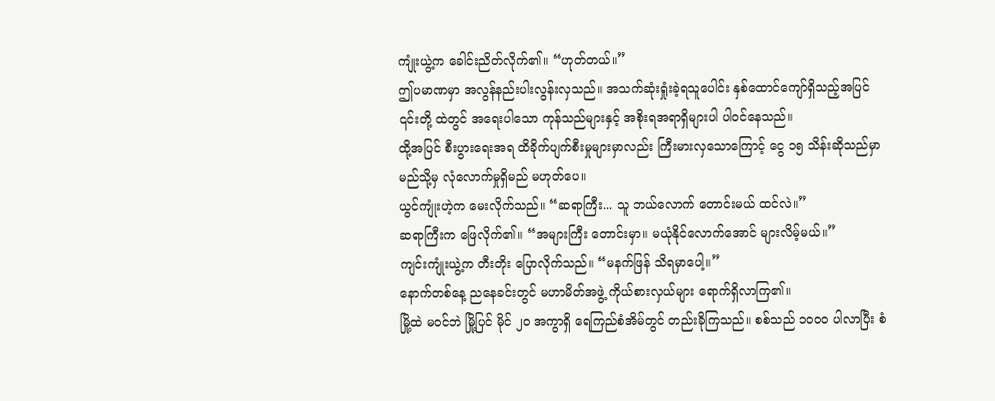ကျုံးယွဲ့က ခေါင်းညိတ်လိုက်၏။ “ဟုတ်တယ်။”
ဤပမာဏမှာ အလွန်နည်းပါးလွန်းလှသည်။ အသက်ဆုံးရှုံးခဲ့ရသူပေါင်း နှစ်ထောင်ကျော်ရှိသည့်အပြင် ၎င်းတို့ ထဲတွင် အရေးပါသော ကုန်သည်များနှင့် အစိုးရအရာရှိများပါ ပါဝင်နေသည်။
ထို့အပြင် စီးပွားရေးအရ ထိခိုက်ပျက်စီးမှုများမှာလည်း ကြီးမားလှသောကြောင့် ငွေ ၁၅ သိန်းဆိုသည်မှာ မည်သို့မှ လုံလောက်မှုရှိမည် မဟုတ်ပေ။
ယွင်ကျုံးဟဲ့က မေးလိုက်သည်။ “ဆရာကြီး... သူ ဘယ်လောက် တောင်းမယ် ထင်လဲ။”
ဆရာကြီးက ဖြေလိုက်၏။ “အများကြီး တောင်းမှာ။ မယုံနိုင်လောက်အောင် များလိမ့်မယ်။”
ကျင်းကျုံးယွဲ့က တီးတိုး ပြောလိုက်သည်။ “မနက်ဖြန် သိရမှာပေါ့။”
နောက်တစ်နေ့ ညနေခင်းတွင် မဟာမိတ်အဖွဲ့ ကိုယ်စားလှယ်များ ရောက်ရှိလာကြ၏။
မြို့ထဲ မဝင်ဘဲ မြို့ပြင် မိုင် ၂၀ အကွာရှိ ရေကြည်စံအိမ်တွင် တည်းခိုကြသည်။ စစ်သည် ၁၀၀၀ ပါလာပြီး စံ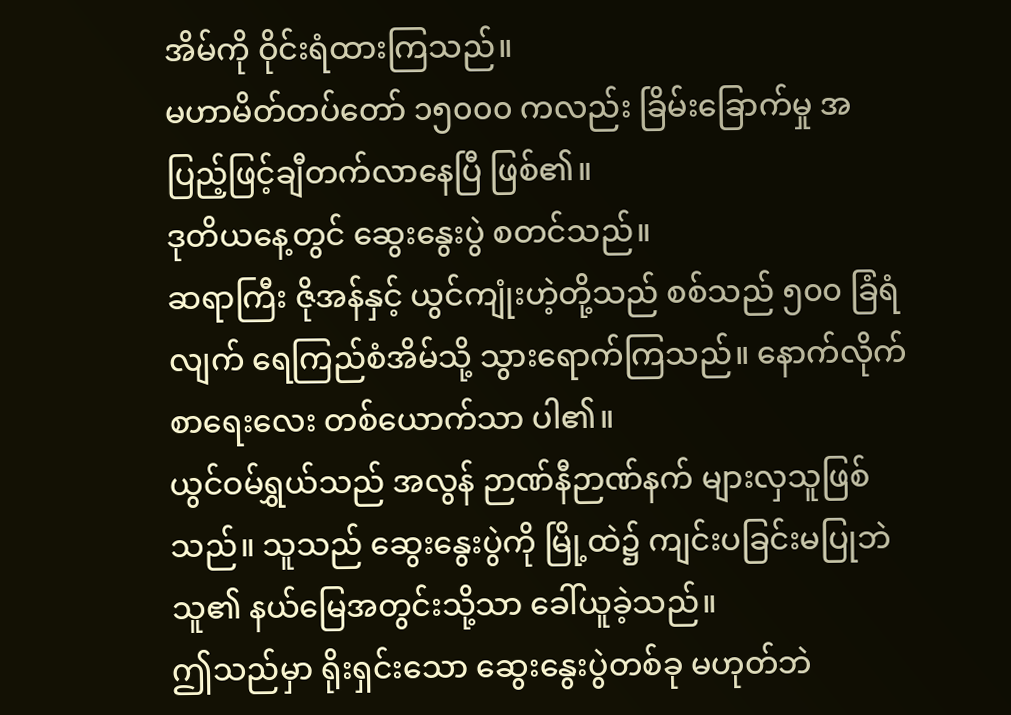အိမ်ကို ဝိုင်းရံထားကြသည်။
မဟာမိတ်တပ်တော် ၁၅၀၀၀ ကလည်း ခြိမ်းခြောက်မှု အပြည့်ဖြင့်ချီတက်လာနေပြီ ဖြစ်၏။
ဒုတိယနေ့တွင် ဆွေးနွေးပွဲ စတင်သည်။
ဆရာကြီး ဇိုအန်နှင့် ယွင်ကျုံးဟဲ့တို့သည် စစ်သည် ၅၀၀ ခြံရံလျက် ရေကြည်စံအိမ်သို့ သွားရောက်ကြသည်။ နောက်လိုက် စာရေးလေး တစ်ယောက်သာ ပါ၏။
ယွင်ဝမ်ရွှယ်သည် အလွန် ဉာဏ်နီဉာဏ်နက် များလှသူဖြစ်သည်။ သူသည် ဆွေးနွေးပွဲကို မြို့ထဲ၌ ကျင်းပခြင်းမပြုဘဲ သူ၏ နယ်မြေအတွင်းသို့သာ ခေါ်ယူခဲ့သည်။
ဤသည်မှာ ရိုးရှင်းသော ဆွေးနွေးပွဲတစ်ခု မဟုတ်ဘဲ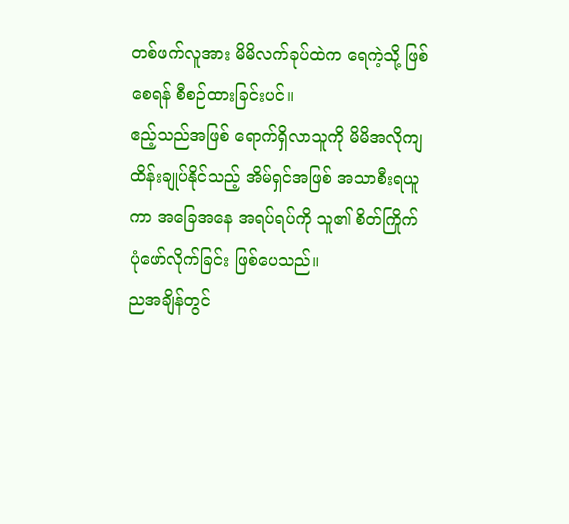တစ်ဖက်လူအား မိမိလက်ခုပ်ထဲက ရေကဲ့သို့ ဖြစ်စေရန် စီစဉ်ထားခြင်းပင်။
ဧည့်သည်အဖြစ် ရောက်ရှိလာသူကို မိမိအလိုကျ ထိန်းချုပ်နိုင်သည့် အိမ်ရှင်အဖြစ် အသာစီးရယူကာ အခြေအနေ အရပ်ရပ်ကို သူ၏ စိတ်ကြိုက် ပုံဖော်လိုက်ခြင်း ဖြစ်ပေသည်။
ညအချိန်တွင်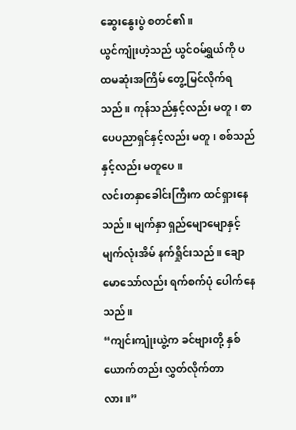ဆွေးနွေးပွဲ စတင်၏။
ယွင်ကျုံးဟဲ့သည် ယွင်ဝမ်ရွှယ်ကို ပထမဆုံးအကြိမ် တွေ့မြင်လိုက်ရသည်။ ကုန်သည်နှင့်လည်း မတူ၊ စာပေပညာရှင်နှင့်လည်း မတူ၊ စစ်သည်နှင့်လည်း မတူပေ။
လင်းတနှာခေါင်းကြီးက ထင်ရှားနေသည်။ မျက်နှာ ရှည်မျောမျောနှင့် မျက်လုံးအိမ် နက်ရှိုင်းသည်။ ချောမောသော်လည်း ရက်စက်ပုံ ပေါက်နေသည်။
“ကျင်းကျုံးယွဲ့က ခင်ဗျားတို့ နှစ်ယောက်တည်း လွှတ်လိုက်တာလား။”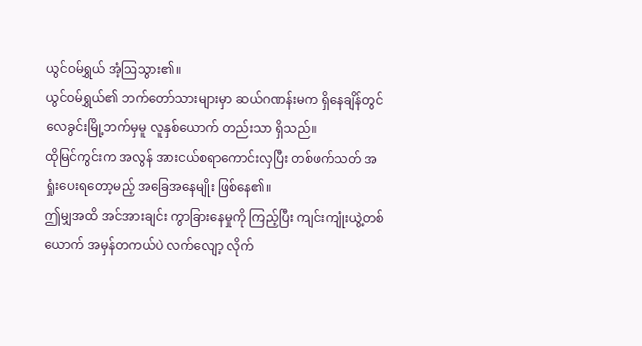ယွင်ဝမ်ရွှယ် အံ့ဩသွား၏။
ယွင်ဝမ်ရွှယ်၏ ဘက်တော်သားများမှာ ဆယ်ဂဏန်းမက ရှိနေချိန်တွင် လေခွင်းမြို့ဘက်မှမူ လူနှစ်ယောက် တည်းသာ ရှိသည်။
ထိုမြင်ကွင်းက အလွန် အားငယ်စရာကောင်းလှပြီး တစ်ဖက်သတ် အရှုံးပေးရတော့မည့် အခြေအနေမျိုး ဖြစ်နေ၏။
ဤမျှအထိ အင်အားချင်း ကွာခြားနေမှုကို ကြည့်ပြီး ကျင်းကျုံးယွဲ့တစ်ယောက် အမှန်တကယ်ပဲ လက်လျော့ လိုက်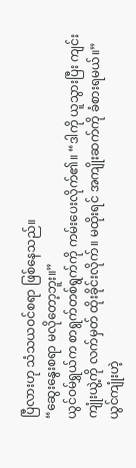ပြီလားဟု သံသယဝင်စရာ ဖြစ်နေသည်။
“ဆွေးနွေးစရာ မလိုတော့ဘူး။”
ယွင်ဝမ်ရွှယ်က စာရွက်တစ်ရွက်ကို ကမ်းပေးလိုက်၏။ “ဒါကို ယူသွားပြီး ကျင်းကျုံးယွဲ့ကို လက်မှတ် ထိုးခိုင်းလိုက်။ မထိုးရင် အကျိုးဆက်ကို ခံစားရမယ်။”
ယွင်ကျုံးဟဲ့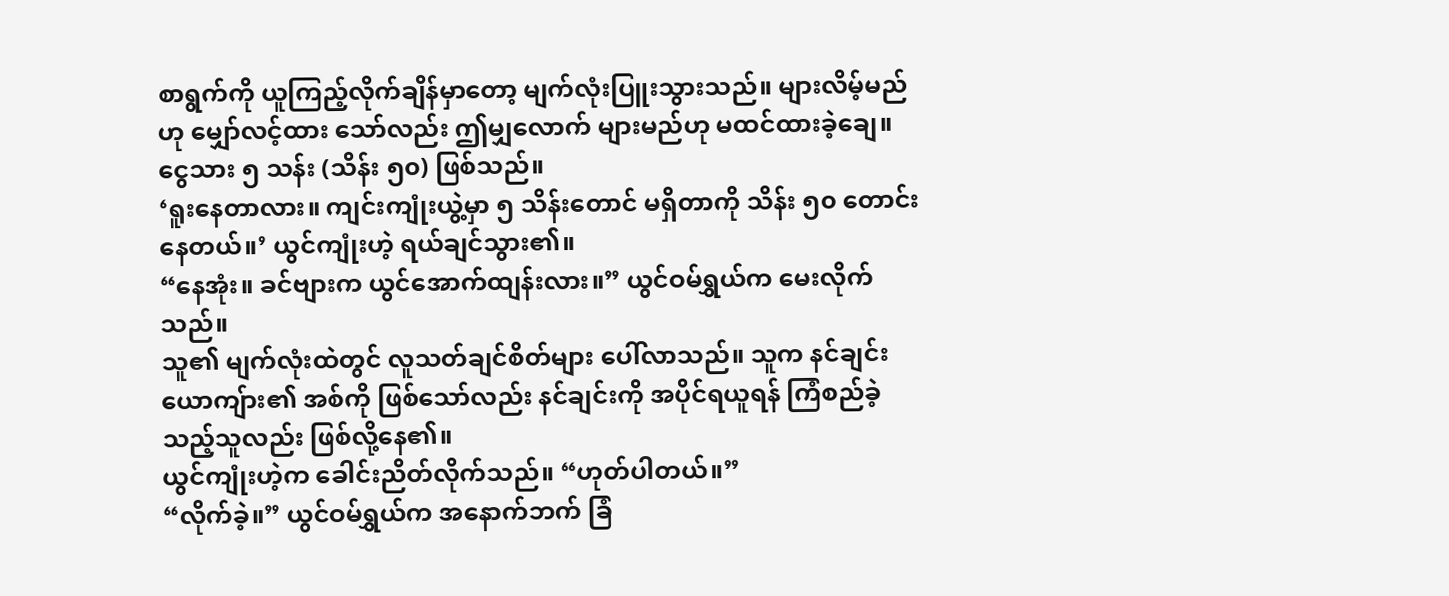စာရွက်ကို ယူကြည့်လိုက်ချိန်မှာတော့ မျက်လုံးပြူးသွားသည်။ များလိမ့်မည်ဟု မျှော်လင့်ထား သော်လည်း ဤမျှလောက် များမည်ဟု မထင်ထားခဲ့ချေ။
ငွေသား ၅ သန်း (သိန်း ၅၀) ဖြစ်သည်။
‘ရူးနေတာလား။ ကျင်းကျုံးယွဲ့မှာ ၅ သိန်းတောင် မရှိတာကို သိန်း ၅၀ တောင်းနေတယ်။’ ယွင်ကျုံးဟဲ့ ရယ်ချင်သွား၏။
“နေအုံး။ ခင်ဗျားက ယွင်အောက်ထျန်းလား။” ယွင်ဝမ်ရွှယ်က မေးလိုက်သည်။
သူ၏ မျက်လုံးထဲတွင် လူသတ်ချင်စိတ်များ ပေါ်လာသည်။ သူက နင်ချင်း ယောကျ်ား၏ အစ်ကို ဖြစ်သော်လည်း နင်ချင်းကို အပိုင်ရယူရန် ကြံစည်ခဲ့သည့်သူလည်း ဖြစ်လို့နေ၏။
ယွင်ကျုံးဟဲ့က ခေါင်းညိတ်လိုက်သည်။ “ဟုတ်ပါတယ်။”
“လိုက်ခဲ့။” ယွင်ဝမ်ရွှယ်က အနောက်ဘက် ခြံ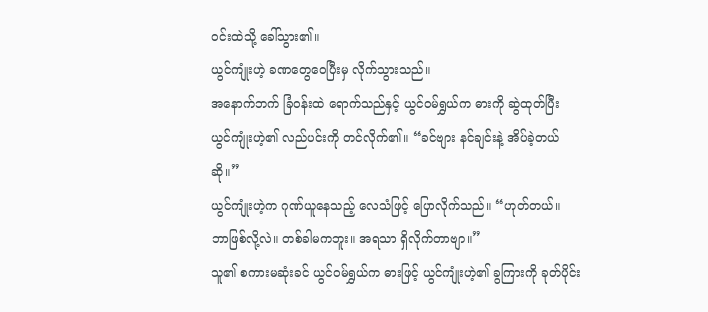ဝင်းထဲသို့ ခေါ်သွား၏။
ယွင်ကျုံးဟဲ့ ခဏတွေဝေပြီးမှ လိုက်သွားသည်။
အနောက်ဘက် ခြံဝန်းထဲ ရောက်သည်နှင့် ယွင်ဝမ်ရွှယ်က ဓားကို ဆွဲထုတ်ပြီး ယွင်ကျုံးဟဲ့၏ လည်ပင်းကို တင်လိုက်၏။ “ခင်ဗျား နင်ချင်းနဲ့ အိပ်ခဲ့တယ် ဆို။”
ယွင်ကျုံးဟဲ့က ဂုဏ်ယူနေသည့် လေသံဖြင့် ပြောလိုက်သည်။ “ဟုတ်တယ်။ ဘာဖြစ်လို့လဲ။ တစ်ခါမကဘူး။ အရသာ ရှိလိုက်တာဗျာ။”
သူ၏ စကားမဆုံးခင် ယွင်ဝမ်ရွှယ်က ဓားဖြင့် ယွင်ကျုံးဟဲ့၏ ခွကြားကို ခုတ်ပိုင်း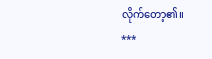လိုက်တော့၏။
***